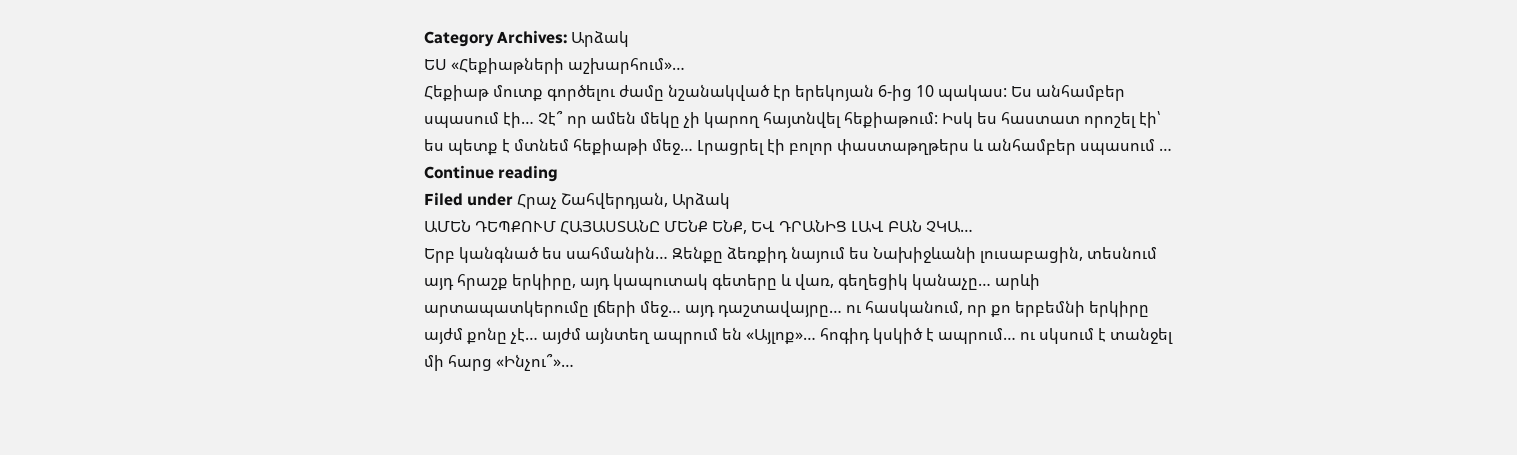Category Archives: Արձակ
ԵՍ «Հեքիաթների աշխարհում»…
Հեքիաթ մուտք գործելու ժամը նշանակված էր երեկոյան 6-ից 10 պակաս: Ես անհամբեր սպասում էի… Չէ՞ որ ամեն մեկը չի կարող հայտնվել հեքիաթում: Իսկ ես հաստատ որոշել էի՝ ես պետք է մտնեմ հեքիաթի մեջ… Լրացրել էի բոլոր փաստաթղթերս և անհամբեր սպասում … Continue reading
Filed under Հրաչ Շահվերդյան, Արձակ
ԱՄԵՆ ԴԵՊՔՈՒՄ ՀԱՅԱՍՏԱՆԸ ՄԵՆՔ ԵՆՔ, ԵՎ ԴՐԱՆԻՑ ԼԱՎ ԲԱՆ ՉԿԱ…
Երբ կանգնած ես սահմանին… Զենքը ձեռքիդ նայում ես Նախիջևանի լուսաբացին, տեսնում այդ հրաշք երկիրը, այդ կապուտակ գետերը և վառ, գեղեցիկ կանաչը… արևի արտապատկերումը լճերի մեջ… այդ դաշտավայրը… ու հասկանում, որ քո երբեմնի երկիրը այժմ քոնը չէ… այժմ այնտեղ ապրում են «Այլոք»… հոգիդ կսկիծ է ապրում… ու սկսում է տանջել մի հարց «Ինչու՞»…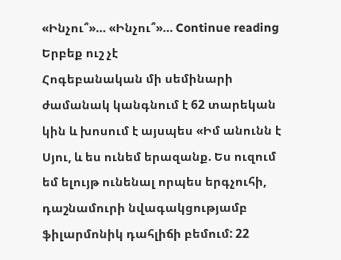«Ինչու՞»… «Ինչու՞»… Continue reading
Երբեք ուշ չէ
Հոգեբանական մի սեմինարի ժամանակ կանգնում է 62 տարեկան կին և խոսում է այսպես «Իմ անունն է Սյու, և ես ունեմ երազանք. Ես ուզում եմ ելույթ ունենալ որպես երգչուհի, դաշնամուրի նվագակցությամբ ֆիլարմոնիկ դահլիճի բեմում: 22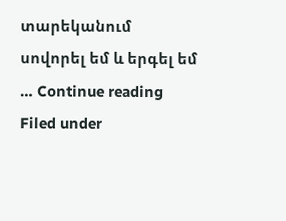տարեկանում սովորել եմ և երգել եմ … Continue reading
Filed under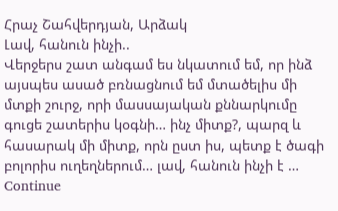Հրաչ Շահվերդյան, Արձակ
Լավ, հանուն ինչի..
Վերջերս շատ անգամ ես նկատում եմ, որ ինձ այսպես ասած բռնացնում եմ մտածելիս մի մտքի շուրջ, որի մասսայական քննարկումը գուցե շատերիս կօգնի… ինչ միտք?, պարզ և հասարակ մի միտք, որն ըստ իս, պետք է ծագի բոլորիս ուղեղներում… լավ, հանուն ինչի է … Continue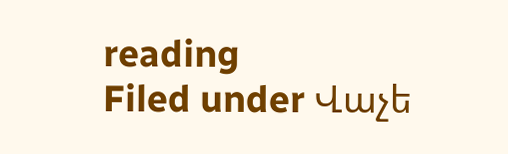reading
Filed under Վաչե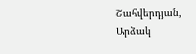Շահվերդյան, Արձակ